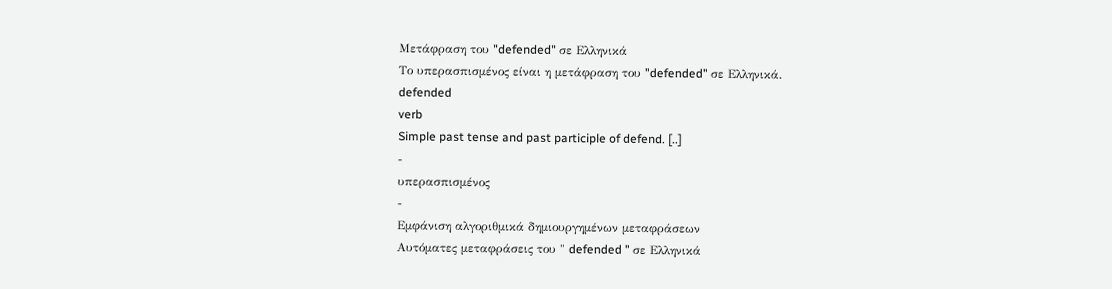Μετάφραση του "defended" σε Ελληνικά
Το υπερασπισμένος είναι η μετάφραση του "defended" σε Ελληνικά.
defended
verb
Simple past tense and past participle of defend. [..]
-
υπερασπισμένος
-
Εμφάνιση αλγοριθμικά δημιουργημένων μεταφράσεων
Αυτόματες μεταφράσεις του " defended " σε Ελληνικά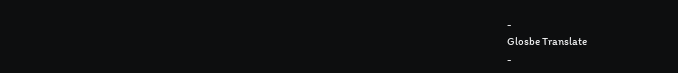-
Glosbe Translate
-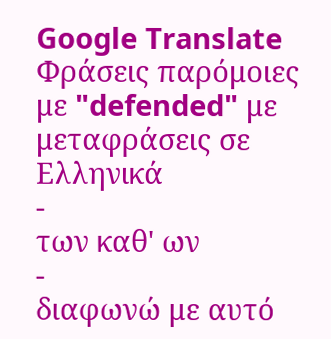Google Translate
Φράσεις παρόμοιες με "defended" με μεταφράσεις σε Ελληνικά
-
των καθ' ων
-
διαφωνώ με αυτό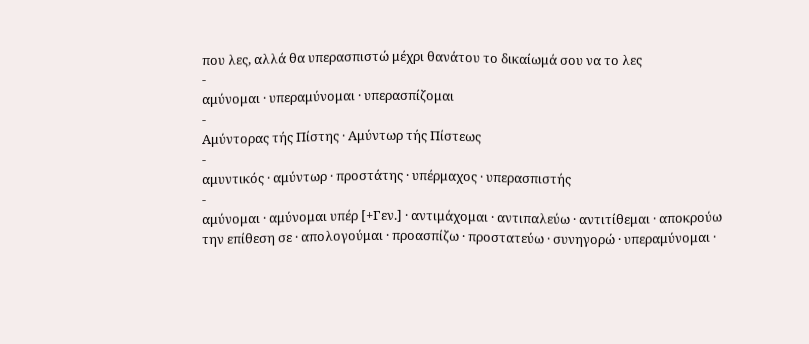που λες, αλλά θα υπερασπιστώ μέχρι θανάτου το δικαίωμά σου να το λες
-
αμύνομαι · υπεραμύνομαι · υπερασπίζομαι
-
Αμύντορας τής Πίστης · Αμύντωρ τής Πίστεως
-
αμυντικός · αμύντωρ · προστάτης · υπέρμαχος · υπερασπιστής
-
αμύνομαι · αμύνομαι υπέρ [+Γεν.] · αντιμάχομαι · αντιπαλεύω · αντιτίθεμαι · αποκρούω την επίθεση σε · απολογούμαι · προασπίζω · προστατεύω · συνηγορώ · υπεραμύνομαι ·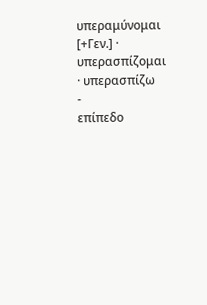υπεραμύνομαι [+Γεν.] · υπερασπίζομαι · υπερασπίζω
-
επίπεδο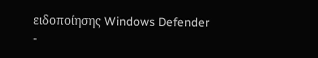ειδοποίησης Windows Defender
-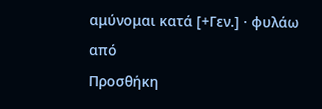αμύνομαι κατά [+Γεν.] · φυλάω από
Προσθήκη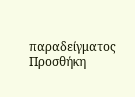παραδείγματος
Προσθήκη